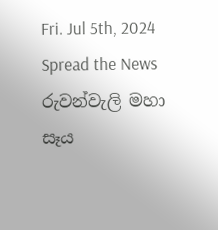Fri. Jul 5th, 2024
Spread the News
රුවන්වැලි මහා සෑය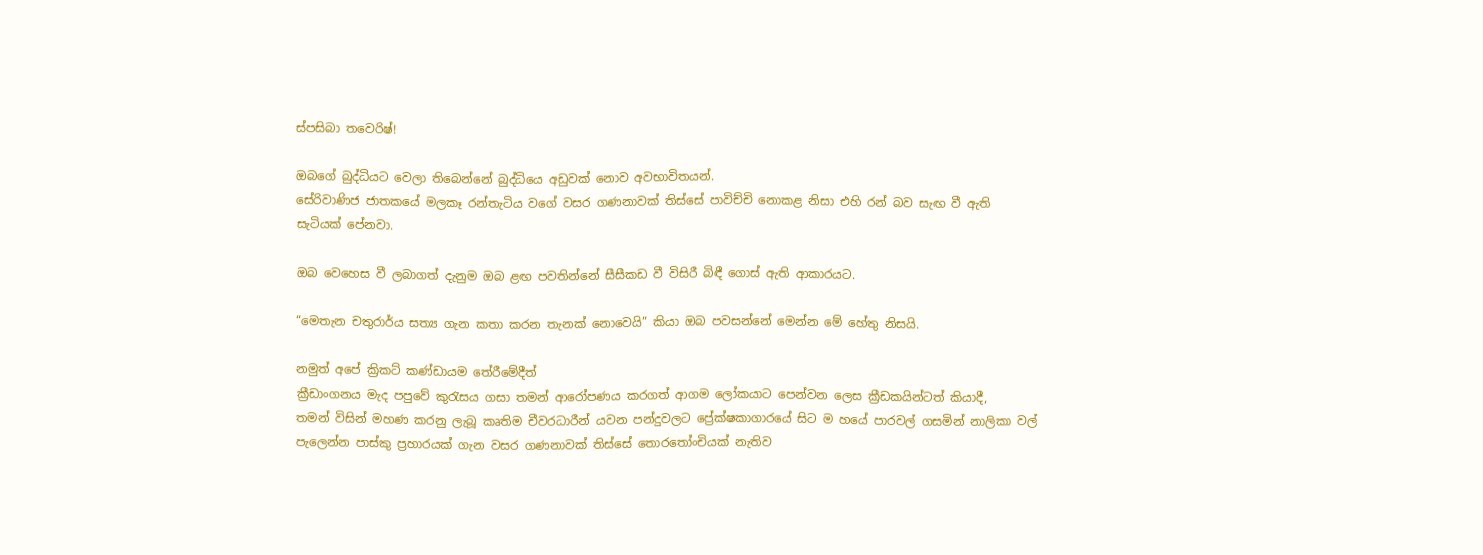ස්පසිබා තවෙරිෂ්!

ඔබගේ බුද්ධියට වෙලා තිබෙන්නේ බුද්ධියෙ අඩුවක් නොව අවභාවිතයන්.
සේරිවාණිජ ජාතකයේ මලකෑ රන්තැටිය වගේ වසර ගණනාවක් තිස්සේ පාවිච්චි නොකළ නිසා එහි රන් බව සැඟ වී ඇති සැටියක් පේනවා.

ඔබ වෙහෙස වී ලබාගත් දැනුම ඔබ ළඟ පවතින්නේ සීසීකඩ වී විසිරී බිඳී ගොස් ඇති ආකාරයට.

“මෙතැන චතුරාර්ය සත්‍ය ගැන කතා කරන තැනක් නොවෙයි” කියා ඔබ පවසන්නේ මෙන්න මේ හේතු නිසයි.

නමුත් අපේ ක්‍රිකට් කණ්ඩායම තේරීමේදීත්
ක්‍රීඩාංගනය මැද පපුවේ කුරැසය ගසා තමන් ආරෝපණය කරගත් ආගම ලෝකයාට පෙන්වන ලෙස ක්‍රීඩකයින්ටත් කියාදී,
තමන් විසින් මහණ කරනු ලැබූ කෘතිම චීවරධාරීන් යවන පන්දුවලට ප්‍රේක්ෂකාගාරයේ සිට ම හයේ පාරවල් ගසමින් නාලිකා වල් පැලෙන්න පාස්කු ප්‍රහාරයක් ගැන වසර ගණනාවක් තිස්සේ තොරතෝංචියක් නැතිව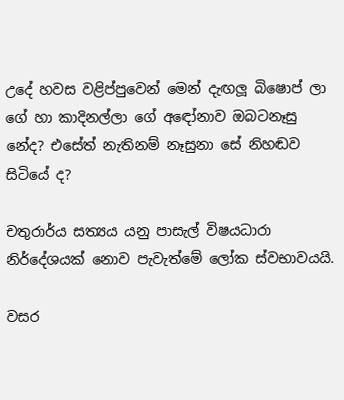උදේ හවස වළිප්පුවෙන් මෙන් දැඟලූ බිෂොප් ලා ගේ හා කාදිනල්ලා ගේ අඳෝනාව ඔබටනෑසු නේද? එසේත් නැතිනම් නෑසුනා සේ නිහඬව සිටියේ ද?

චතුරාර්ය සත්‍යය යනු පාසැල් විෂයධාරා නිර්දේශයක් නොව පැවැත්මේ ලෝක ස්වභාවයයි.

වසර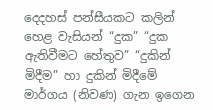දෙදහස් පන්සීයකට කලින් හෙළ වැසියන් “දුක” “දුක ඇතිවීමට හේතුව” “දුකින් මිදීම” හා දුකින් මිදීමේ මාර්ගය (නිවණ) ගැන ඉගෙන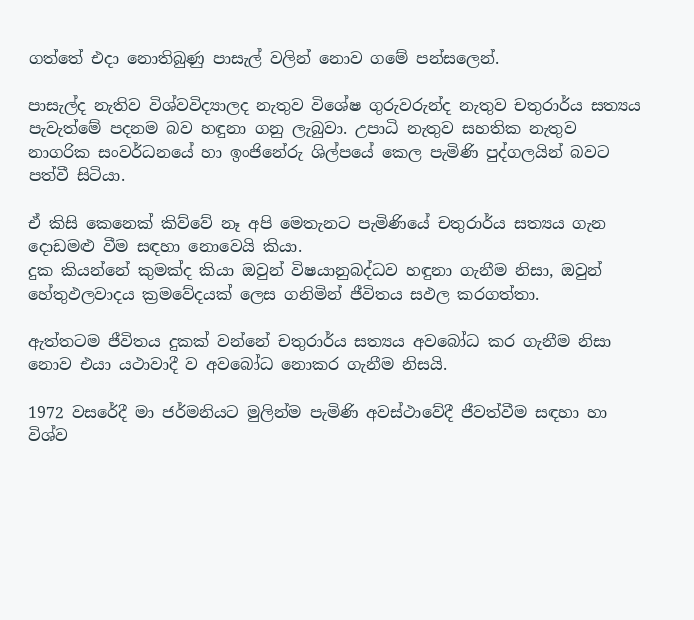ගත්තේ එදා නොතිබුණු පාසැල් වලින් නොව ගමේ පන්සලෙන්.

පාසැල්ද නැතිව විශ්වවිද්‍යාලද නැතුව විශේෂ ගුරුවරුන්ද නැතුව චතුරාර්ය සත්‍යය පැවැත්මේ පදනම බව හඳුනා ගනු ලැබුවා. උපාධි නැතුව සහතික නැතුව නාගරික සංවර්ධනයේ හා ඉංජිනේරු ශිල්පයේ කෙල පැමිණි පුද්ගලයින් බවට පත්වී සිටියා.

ඒ කිසි කෙනෙක් කිව්වේ නෑ අපි මෙතැනට පැමිණියේ චතුරාර්ය සත්‍යය ගැන දොඩමළු වීම සඳහා නොවෙයි කියා.
දුක කියන්නේ කුමක්ද කියා ඔවුන් විෂයානුබද්ධව හඳුනා ගැනීම නිසා, ඔවුන් හේතුඵලවාදය ක්‍රමවේදයක් ලෙස ගනිමින් ජීවිතය සඵල කරගත්තා.

ඇත්තටම ජීවිතය දුකක් වන්නේ චතුරාර්ය සත්‍යය අවබෝධ කර ගැනීම නිසා නොව එයා යථාවාදී ව අවබෝධ නොකර ගැනීම නිසයි.

1972 වසරේදී මා ජර්මනියට මුලින්ම පැමිණි අවස්ථාවේදී ජීවත්වීම සඳහා හා විශ්ව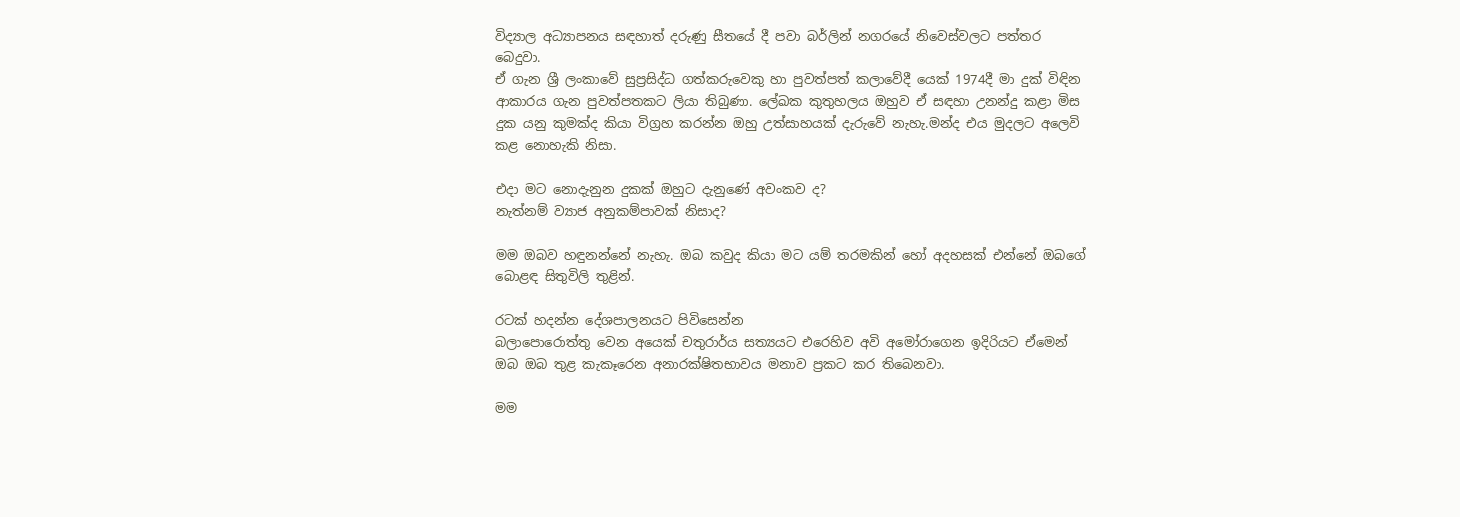විද්‍යාල අධ්‍යාපනය සඳහාත් දරුණු සීතයේ දී පවා බර්ලින් නගරයේ නිවෙස්වලට පත්තර බෙදුවා.
ඒ ගැන ශ්‍රී ලංකාවේ සුප්‍රසිද්ධ ගත්කරුවෙකු හා පුවත්පත් කලාවේදී යෙක් 1974දී මා දුක් විඳින ආකාරය ගැන පුවත්පතකට ලියා තිබුණා. ලේඛක කුතුහලය ඔහුව ඒ සඳහා උනන්දු කළා මිස දුක යනු කුමක්ද කියා විග්‍රහ කරන්න ඔහු උත්සාහයක් දැරුවේ නැහැ.මන්ද එය මුදලට අලෙවි කළ නොහැකි නිසා.

එදා මට නොදැනුන දුකක් ඔහුට දැනුණේ අවංකව ද?
නැත්නම් ව්‍යාජ අනුකම්පාවක් නිසාද?

මම ඔබව හඳුනන්නේ නැහැ. ඔබ කවුද කියා මට යම් තරමකින් හෝ අදහසක් එන්නේ ඔබගේ බොළඳ සිතුවිලි තුළින්.

රටක් හදන්න දේශපාලනයට පිවිසෙන්න
බලාපොරොත්තු වෙන අයෙක් චතුරාර්ය සත්‍යයට එරෙහිව අවි අමෝරාගෙන ඉදිරියට ඒමෙන් ඔබ ඔබ තුළ කැකෑරෙන අනාරක්ෂිතභාවය මනාව ප්‍රකට කර තිබෙනවා.

මම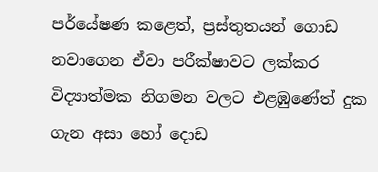පර්යේෂණ කළෙත්, ප්‍රස්තුතයන් ගොඩ නවාගෙන ඒවා පරීක්ෂාවට ලක්කර විද්‍යාත්මක නිගමන වලට එළඹුණේත් දුක ගැන අසා හෝ දොඩ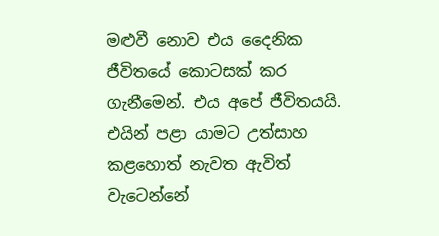මළුවී නොව එය දෛනික ජීවිතයේ කොටසක් කර ගැනීමෙන්. එය අපේ ජීවිතයයි. එයින් පළා යාමට උත්සාහ කළහොත් නැවත ඇවිත් වැටෙන්නේ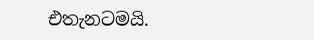එතැනටමයි.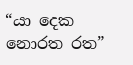“යා දෙක නොරත රත”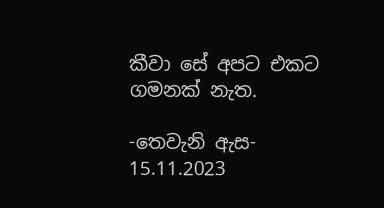කීවා සේ අපට එකට ගමනක් නැත.

-තෙවැනි ඇස-
15.11.2023